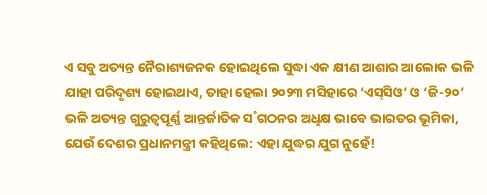ଏ ସବୁ ଅତ୍ୟନ୍ତ ନୈରାଶ୍ୟଜନକ ହୋଇଥିଲେ ସୁଦ୍ଧା ଏକ କ୍ଷୀଣ ଆଶାର ଆଲୋକ ଭଳି ଯାହା ପରିଦୃଶ୍ୟ ହୋଇଥାଏ, ତାହା ହେଲା ୨୦୨୩ ମସିହାରେ ‘ଏସ୍‌ସିଓ’ ଓ ‘ଜି-୨୦’ ଭଳି ଅତ୍ୟନ୍ତ ଗୁରୁତ୍ବପୂର୍ଣ୍ଣ ଆନ୍ତର୍ଜାତିକ ସ˚ଗଠନର ଅଧୢକ୍ଷ ଭାବେ ଭାରତର ଭୂମିକା, ଯେଉଁ ଦେଶର ପ୍ରଧାନମନ୍ତ୍ରୀ କହିଥିଲେ: ଏହା ଯୁଦ୍ଧର ଯୁଗ ନୁହେଁ!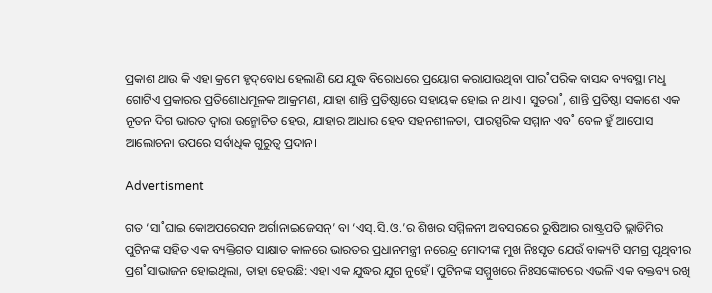ପ୍ରକାଶ ଥାଉ କି ଏହା କ୍ରମେ ହୃଦ୍‌ବୋଧ ହେଲାଣି ଯେ ଯୁଦ୍ଧ ବିରୋଧରେ ପ୍ରୟୋଗ କରାଯାଉଥିବା ପାର˚ପରିକ ବାସନ୍ଦ ବ୍ୟବସ୍ଥା ମଧୢ ଗୋଟିଏ ପ୍ରକାରର ପ୍ରତିଶୋଧମୂଳକ ଆକ୍ରମଣ, ଯାହା ଶାନ୍ତି ପ୍ରତିଷ୍ଠାରେ ସହାୟକ ହୋଇ ନ ଥାଏ। ସୁତରା˚, ଶାନ୍ତି ପ୍ରତିଷ୍ଠା ସକାଶେ ଏକ ନୂତନ ଦିଗ ଭାରତ ଦ୍ବାରା ଉନ୍ମୋଚିତ ହେଉ, ଯାହାର ଆଧାର ହେବ ସହନଶୀଳତା, ପାରସ୍ପରିକ ସମ୍ମାନ ଏବ˚ ବେଳ ହୁଁ ଆପୋସ ଆଲୋଚନା ଉପରେ ସର୍ବାଧିକ ଗୁରୁତ୍ବ ପ୍ରଦାନ।

Advertisment

ଗତ ‘ସା˚ଘାଇ କୋଅପରେସନ ଅର୍ଗାନାଇଜେସନ୍‌’ ବା ‘ଏସ୍‌.ସି.ଓ.’ର ଶିଖର ସମ୍ମିଳନୀ ଅବସରରେ ରୁଷିଆର ରାଷ୍ଟ୍ରପତି ଭ୍ଲାଡିମିର ପୁଟିନଙ୍କ ସହିତ ଏକ ବ୍ୟକ୍ତିଗତ ସାକ୍ଷାତ କାଳରେ ଭାରତର ପ୍ରଧାନମନ୍ତ୍ରୀ ନରେନ୍ଦ୍ର ମୋଦୀଙ୍କ ମୁଖ ନିଃସୃତ ଯେଉଁ ବାକ୍ୟଟି ସମଗ୍ର ପୃଥିବୀର ପ୍ରଶ˚ସାଭାଜନ ହୋଇଥିଲା, ତାହା ହେଉଛି: ଏହା ଏକ ଯୁଦ୍ଧର ଯୁଗ ନୁହେଁ। ପୁଟିନଙ୍କ ସମ୍ମୁଖରେ ନିଃସଙ୍କୋଚରେ ଏଭଳି ଏକ ବକ୍ତବ୍ୟ ରଖି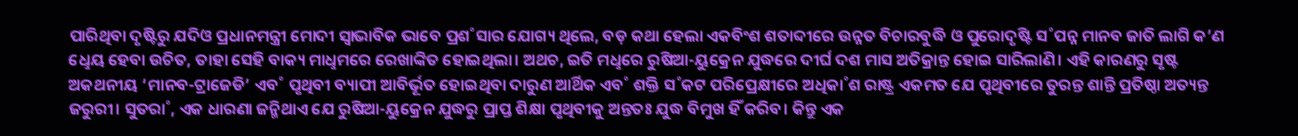ପାରିଥିବା ଦୃଷ୍ଟିରୁ ଯଦିଓ ପ୍ରଧାନମନ୍ତ୍ରୀ ମୋଦୀ ସ୍ବାଭାବିକ ଭାବେ ପ୍ରଶ˚ସାର ଯୋଗ୍ୟ ଥିଲେ, ବଡ଼ କଥା ହେଲା ଏକବିଂଶ ଶତାବ୍ଦୀରେ ଉନ୍ନତ ବିଚାରବୁଦ୍ଧି ଓ ପୁରୋଦୃଷ୍ଟି ସ˚ପନ୍ନ ମାନବ ଜାତି ଲାଗି କ’ଣ ଧେୢୟ ହେବା ଉଚିତ, ତାହା ସେହି ବାକ୍ୟ ମାଧୢମରେ ରେଖାଙ୍କିତ ହୋଇଥିଲା। ଅଥଚ, ଇତି ମଧୢରେ ରୁଷିଆ-ୟୁକ୍ରେନ ଯୁଦ୍ଧରେ ଦୀର୍ଘ ଦଶ ମାସ ଅତିକ୍ରାନ୍ତ ହୋଇ ସାରିଲାଣି। ଏହି କାରଣରୁ ସୃଷ୍ଟ ଅକଥନୀୟ ‘ମାନବ-ଟ୍ରାଜେଡି’ ଏବ˚ ପୃଥିବୀ ବ୍ୟାପୀ ଆବିର୍ଭୂତ ହୋଇଥିବା ଦାରୁଣ ଆର୍ଥିକ ଏବ˚ ଶକ୍ତି ସ˚କଟ ପରିପ୍ରେକ୍ଷୀରେ ଅଧିକା˚ଶ ରାଷ୍ଟ୍ର ଏକମତ ଯେ ପୃଥିବୀରେ ତୁରନ୍ତ ଶାନ୍ତି ପ୍ରତିଷ୍ଠା ଅତ୍ୟନ୍ତ ଜରୁରୀ। ସୁତରା˚, ଏକ ଧାରଣା ଜନ୍ମିଥାଏ ଯେ ରୁଷିଆ-ୟୁକ୍ରେନ ଯୁଦ୍ଧରୁ ପ୍ରାପ୍ତ ଶିକ୍ଷା ପୃଥିବୀକୁ ଅନ୍ତତଃ ଯୁଦ୍ଧ ବିମୁଖ ହିଁ କରିବ। କିନ୍ତୁ ଏକ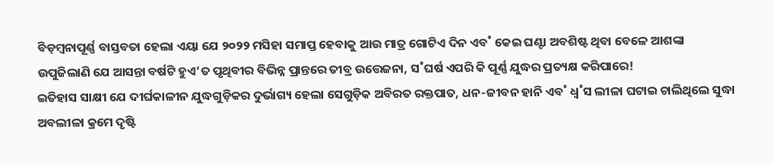ବିଡ଼ମ୍ବନାପୂର୍ଣ୍ଣ ବାସ୍ତବତା ହେଲା ଏୟା ଯେ ୨୦୨୨ ମସିହା ସମାପ୍ତ ହେବାକୁ ଆଉ ମାତ୍ର ଗୋଟିଏ ଦିନ ଏବ˚ କେଇ ଘଣ୍ଟା ଅବଶିଷ୍ଟ ଥିବା ବେଳେ ଆଶଙ୍କା ଉପୁଜିଲାଣି ଯେ ଆସନ୍ତା ବର୍ଷଟି ହୁଏ’ତ ପୃଥିବୀର ବିଭିନ୍ନ ପ୍ରାନ୍ତରେ ତୀବ୍ର ଉତ୍ତେଜନା, ସ˚ଘର୍ଷ ଏପରି କି ପୂର୍ଣ୍ଣ ଯୁଦ୍ଧର ପ୍ରତ୍ୟକ୍ଷ କରିପାରେ!
ଇତିହାସ ସାକ୍ଷୀ ଯେ ଦୀର୍ଘକାଳୀନ ଯୁଦ୍ଧଗୁଡ଼ିକର ଦୁର୍ଭାଗ୍ୟ ହେଲା ସେଗୁଡ଼ିକ ଅବିରତ ରକ୍ତପାତ, ଧନ-ଜୀବନ ହାନି ଏବ˚ ଧ୍ବ˚ସ ଲୀଳା ଘଟାଇ ଚାଲିଥିଲେ ସୁଦ୍ଧା ଅବଲୀଳା କ୍ରମେ ଦୃଷ୍ଟି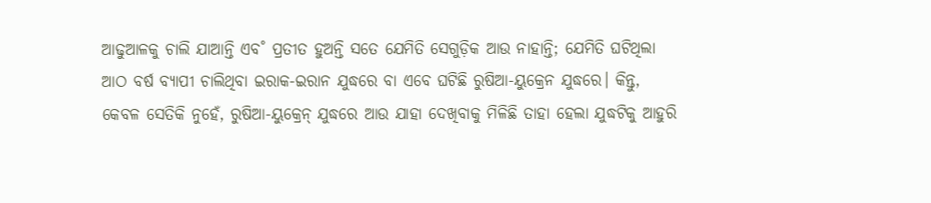ଆଢୁଆଳକୁ ଚାଲି ଯାଆନ୍ତି ଏବ˚ ପ୍ରତୀତ ହୁଅନ୍ତି ସତେ ଯେମିତି ସେଗୁଡ଼ିକ ଆଉ ନାହାନ୍ତି; ଯେମିତି ଘଟିଥିଲା ଆଠ ବର୍ଷ ବ୍ୟାପୀ ଚାଲିଥିବା ଇରାକ-ଇରାନ ଯୁଦ୍ଧରେ ବା ଏବେ ଘଟିଛି ରୁଷିଆ-ୟୁକ୍ରେନ ଯୁଦ୍ଧରେ। କିନ୍ତୁ, କେବଳ ସେତିକି ନୁହେଁ, ରୁଷିଆ-ୟୁକ୍ରେନ୍‌ ଯୁଦ୍ଧରେ ଆଉ ଯାହା ଦେଖିବାକୁ ମିଳିଛି ତାହା ହେଲା ଯୁଦ୍ଧଟିକୁ ଆହୁରି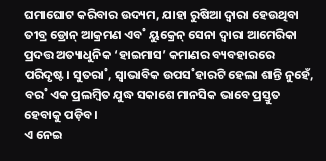ଘମାଘୋଟ କରିବାର ଉଦ୍ୟମ, ଯାହା ରୁଷିଆ ଦ୍ବାରା ହେଉଥିବା ତୀବ୍ର ଡ୍ରୋନ୍‌ ଆକ୍ରମଣ ଏବ˚ ୟୁକ୍ରେନ୍‌ ସେନା ଦ୍ବାରା ଆମେରିକା ପ୍ରଦତ୍ତ ଅତ୍ୟାଧୁନିକ ‘ହାଇମାସ’ କମାଣର ବ୍ୟବହାରରେ ପରିଦୃଷ୍ଟ। ସୁତରା˚, ସ୍ବାଭାବିକ ଉପସ˚ହାରଟି ହେଲା ଶାନ୍ତି ନୁହେଁ, ବର˚ ଏକ ପ୍ରଲମ୍ବିତ ଯୁଦ୍ଧ ସକାଶେ ମାନସିକ ଭାବେ ପ୍ରସ୍ତୁତ ହେବାକୁ ପଡ଼ିବ।
ଏ ନେଇ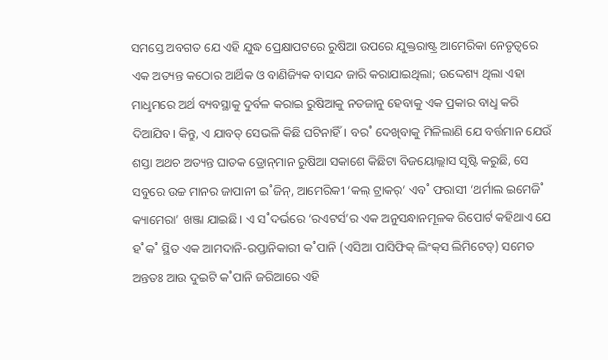ସମସ୍ତେ ଅବଗତ ଯେ ଏହି ଯୁଦ୍ଧ ପ୍ରେକ୍ଷାପଟରେ ରୁଷିଆ ଉପରେ ଯୁକ୍ତରାଷ୍ଟ୍ର ଆମେରିକା ନେତୃତ୍ବରେ ଏକ ଅତ୍ୟନ୍ତ କଠୋର ଆର୍ଥିକ ଓ ବାଣିଜ୍ୟିକ ବାସନ୍ଦ ଜାରି କରାଯାଇଥିଲା; ଉଦ୍ଦେଶ୍ୟ ଥିଲା ଏହା ମାଧୢମରେ ଅର୍ଥ ବ୍ୟବସ୍ଥାକୁ ଦୁର୍ବଳ କରାଇ ରୁଷିଆକୁ ନତଜାନୁ ହେବାକୁ ଏକ ପ୍ରକାର ବାଧୢ କରି ଦିଆଯିବ। କିନ୍ତୁ, ଏ ଯାବତ୍‌ ସେଭଳି କିଛି ଘଟିନାହିଁ। ବର˚ ଦେଖିବାକୁ ମିଳିଲାଣି ଯେ ବର୍ତ୍ତମାନ ଯେଉଁ ଶସ୍ତା ଅଥଚ ଅତ୍ୟନ୍ତ ଘାତକ ଡ୍ରୋନ୍‌ମାନ ରୁଷିଆ ସକାଶେ କିଛିଟା ବିଜୟୋଲ୍ଲାସ ସୃଷ୍ଟି କରୁଛି, ସେ ସବୁରେ ଉଚ୍ଚ ମାନର ଜାପାନୀ ଇ˚ଜିନ୍‌, ଆମେରିକୀ ‘କଲ୍‌ ଟ୍ରାକର‌୍‌’ ଏବ˚ ଫରାସୀ ‘ଥର୍ମାଲ ଇମେଜି˚ କ୍ୟାମେରା’ ଖଞ୍ଜା ଯାଇଛି। ଏ ସ˚ଦର୍ଭରେ ‘ରଏଟର୍ସ’ର ଏକ ଅନୁସନ୍ଧାନମୂଳକ ରିପୋର୍ଟ କହିଥାଏ ଯେ ହ˚କ˚ ସ୍ଥିତ ଏକ ଆମଦାନି-ରପ୍ତାନିକାରୀ କ˚ପାନି (ଏସିଆ ପାସିଫିକ୍‌ ଲିଂକ୍‌ସ ଲିମିଟେଡ୍‌) ସମେତ ଅନ୍ତତଃ ଆଉ ଦୁଇଟି କ˚ପାନି ଜରିଆରେ ଏହି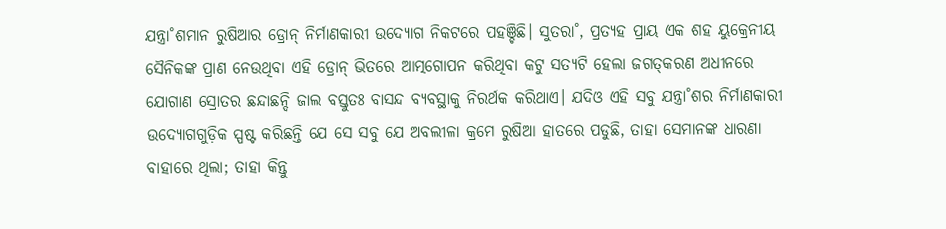ଯନ୍ତ୍ରା˚ଶମାନ ରୁଷିଆର ଡ୍ରୋନ୍‌ ନିର୍ମାଣକାରୀ ଉଦ୍ୟୋଗ ନିକଟରେ ପହଞ୍ଚିଛି। ସୁତରା˚, ପ୍ରତ୍ୟହ ପ୍ରାୟ ଏକ ଶହ ୟୁକ୍ରେନୀୟ ସୈନିକଙ୍କ ପ୍ରାଣ ନେଉଥିବା ଏହି ଡ୍ରୋନ୍‌ ଭିତରେ ଆତ୍ମଗୋପନ କରିଥିବା କଟୁ ସତ୍ୟଟି ହେଲା ଜଗତ୍‌କରଣ ଅଧୀନରେ ଯୋଗାଣ ସ୍ରୋତର ଛନ୍ଦାଛନ୍ଦି ଜାଲ ବସ୍ତୁତଃ ବାସନ୍ଦ ବ୍ୟବସ୍ଥାକୁ ନିରର୍ଥକ କରିଥାଏ। ଯଦିଓ ଏହି ସବୁ ଯନ୍ତ୍ରା˚ଶର ନିର୍ମାଣକାରୀ ଉଦ୍ୟୋଗଗୁଡ଼ିକ ସ୍ପଷ୍ଟ କରିଛନ୍ତି ଯେ ସେ ସବୁ ଯେ ଅବଲୀଳା କ୍ରମେ ରୁଷିଆ ହାତରେ ପଡୁଛି, ତାହା ସେମାନଙ୍କ ଧାରଣା ବାହାରେ ଥିଲା; ତାହା କିନ୍ତୁ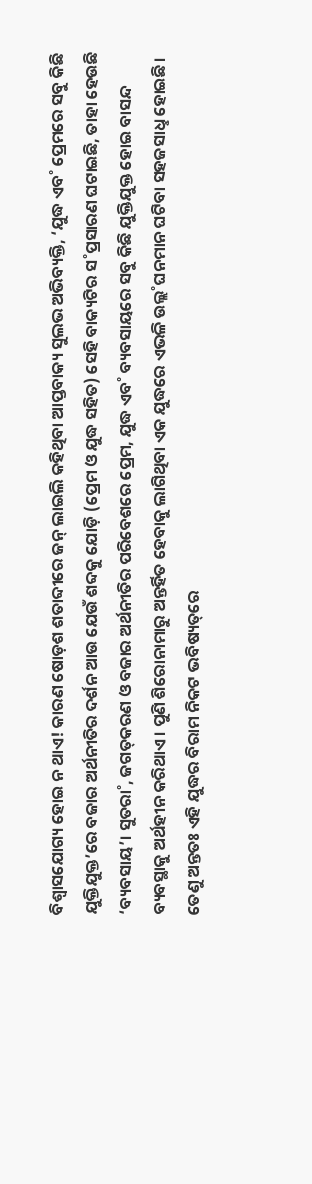ବିଶ୍ବାସଯୋଗ୍ୟ ହୋଇ ନ ଥାଏ! କାରଣ ଷୋଡ଼ଶ ଶତାବ୍ଦୀରେ ଜନ୍‌ ଲାଇଲି କହିଥିବା ଆପ୍ତବାକ୍ୟ ସୁଲଭ ଅଭିବ୍ୟକ୍ତି, ‘ଯୁଦ୍ଧ ଏବ˚ ପ୍ରେମରେ ସବୁ କିଛି ଯୁକ୍ତିଯୁକ୍ତ’ରେ ବଜାର ଅର୍ଥନୀତିର ଦର୍ଶନ ଆଉ ଯେଉଁ ଶବ୍ଦକୁ ଯୋଡ଼ି (ପ୍ରେମ ଓ ଯୁଦ୍ଧ ସହିତ) ସେହି ବାକ୍ୟଟିର ସ˚ପ୍ରସାରଣ ଘଟାଇଛି, ତାହା ହେଉଛି ‘ବ୍ୟବସାୟ’। ସୁତରା˚, ଜଗତ୍‌କରଣ ଓ ବଜାର ଅର୍ଥନୀତିର ପରିବେଶରେ ପ୍ରେମ, ଯୁଦ୍ଧ ଏବ˚ ବ୍ୟବସାୟରେ ସବୁ କିଛି ଯୁକ୍ତିଯୁକ୍ତ ହୋଇ ବାସନ୍ଦ ବ୍ୟବସ୍ଥାକୁ ଅର୍ଥହୀନ କରିଥାଏ। ପୁଣି ଶିରୋନାମାରୁ ଅନ୍ତର୍ହିତ ହେବାକୁ ଲାଗିଥିବା ଏକ ଯୁଦ୍ଧରେ ଏଭଳି ଉଲ୍ଲ˚ଘନମାନ ଘଟିବା ସହଜସାଧୢ ହୋଇଛି। ତେଣୁ ଅନ୍ତତଃ ଏହି ଯୁଦ୍ଧର ବିରାମ ନିକଟ ଭବିଷ୍ୟତ୍‌ରେ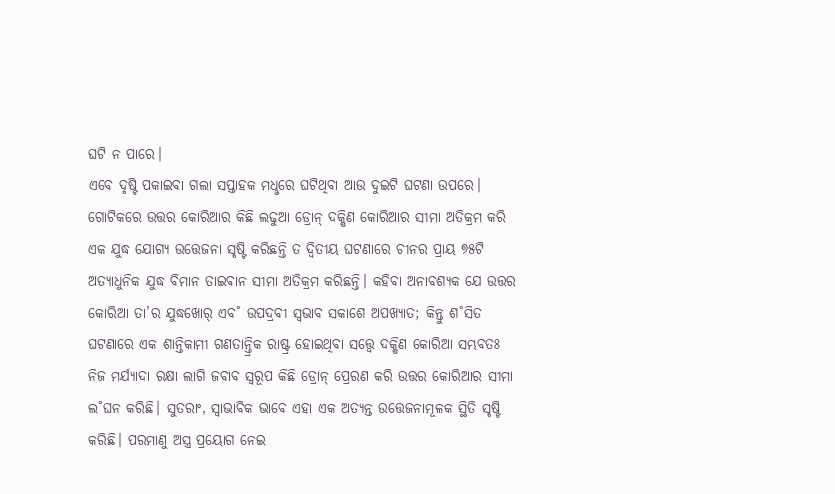ଘଟି ନ ପାରେ।
ଏବେ ଦୃଷ୍ଟି ପକାଇବା ଗଲା ସପ୍ତାହକ ମଧୢରେ ଘଟିଥିବା ଆଉ ଦୁଇଟି ଘଟଣା ଉପରେ। ଗୋଟିକରେ ଉତ୍ତର କୋରିଆର କିଛି ଲଢୁଆ ଡ୍ରୋନ୍‌ ଦକ୍ଷିଣ କୋରିଆର ସୀମା ଅତିକ୍ରମ କରି ଏକ ଯୁଦ୍ଧ ଯୋଗ୍ୟ ଉତ୍ତେଜନା ସୃଷ୍ଟି କରିଛନ୍ତି ତ ଦ୍ବିତୀୟ ଘଟଣାରେ ଚୀନର ପ୍ରାୟ ୭୫ଟି ଅତ୍ୟାଧୁନିକ ଯୁଦ୍ଧ ବିମାନ ତାଇଵାନ ସୀମା ଅତିକ୍ରମ କରିଛନ୍ତି। କହିବା ଅନାବଶ୍ୟକ ଯେ ଉତ୍ତର କୋରିଆ ତା’ର ଯୁଦ୍ଧଖୋର‌୍‌ ଏବ˚ ଉପଦ୍ରବୀ ସ୍ବଭାବ ସକାଶେ ଅପଖ୍ୟାତ; କିନ୍ତୁ ଶ˚ସିତ ଘଟଣାରେ ଏକ ଶାନ୍ତିକାମୀ ଗଣତାନ୍ତ୍ରିକ ରାଷ୍ଟ୍ର ହୋଇଥିବା ସତ୍ତ୍ବେ ଦକ୍ଷିଣ କୋରିଆ ସମ୍ଭବତଃ ନିଜ ମର୍ଯ୍ୟାଦା ରକ୍ଷା ଲାଗି ଜବାବ ସ୍ବରୂପ କିଛି ଡ୍ରୋନ୍‌ ପ୍ରେରଣ କରି ଉତ୍ତର କୋରିଆର ସୀମା ଲ˚ଘନ କରିଛି। ସୁତରାଂ, ସ୍ବାଭାବିକ ଭାବେ ଏହା ଏକ ଅତ୍ୟନ୍ତ ଉତ୍ତେଜନାମୂଳକ ସ୍ଥିତି ସୃଷ୍ଟି କରିଛି। ପରମାଣୁ ଅସ୍ତ୍ର ପ୍ରୟୋଗ ନେଇ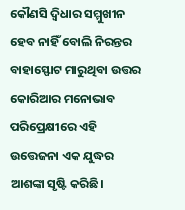କୌଣସି ଦ୍ବିଧାର ସମ୍ମୁଖୀନ ହେବ ନାହିଁ ବୋଲି ନିରନ୍ତର ବାହାସ୍ଫୋଟ ମାରୁଥିବା ଉତ୍ତର କୋରିଆର ମନୋଭାବ ପରିପ୍ରେକ୍ଷୀରେ ଏହି ଉତ୍ତେଜନା ଏକ ଯୁଦ୍ଧର ଆଶଙ୍କା‌ ସୃଷ୍ଟି କରିଛି।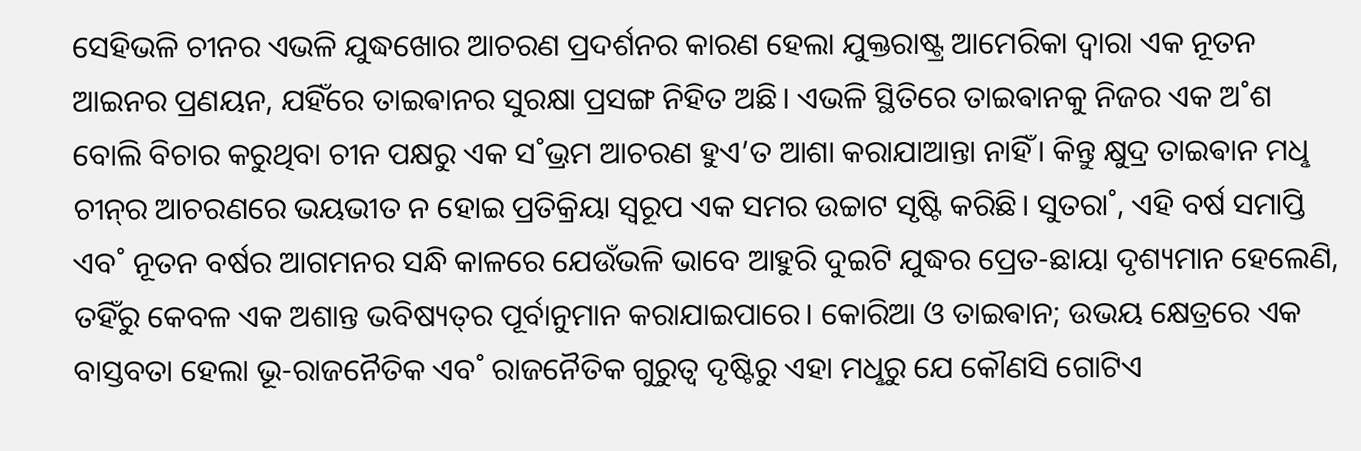ସେହିଭଳି ଚୀନର ଏଭଳି ଯୁଦ୍ଧଖୋର ଆଚରଣ ପ୍ରଦର୍ଶନର କାରଣ ହେଲା ଯୁକ୍ତରାଷ୍ଟ୍ର ଆମେରିକା ଦ୍ବାରା ଏକ ନୂତନ ଆଇନର ପ୍ରଣୟନ, ଯହିଁରେ ତାଇଵାନର ସୁରକ୍ଷା ପ୍ରସଙ୍ଗ ନିହିତ ଅଛି। ଏଭଳି ସ୍ଥିତିରେ ତାଇଵାନକୁ ନିଜର ଏକ ଅ˚ଶ ବୋଲି ବିଚାର କରୁଥିବା ଚୀନ ପକ୍ଷରୁ ଏକ ସ˚ଭ୍ରମ ଆଚରଣ ହୁଏ’ତ ଆଶା କରାଯାଆନ୍ତା ନାହିଁ। କିନ୍ତୁ କ୍ଷୁଦ୍ର ତାଇଵାନ ମଧୢ ଚୀନ୍‌ର ଆଚରଣରେ ଭୟଭୀତ ନ ହୋଇ ପ୍ରତିକ୍ରିୟା ସ୍ବରୂପ ଏକ ସମର ଉଚ୍ଚାଟ ସୃଷ୍ଟି କରିଛି। ସୁତରା˚, ଏହି ବର୍ଷ ସମାପ୍ତି ଏବ˚ ନୂତନ ବର୍ଷର ଆଗମନର ସନ୍ଧି କାଳରେ ଯେଉଁଭଳି ଭାବେ ଆହୁରି ଦୁଇଟି ଯୁଦ୍ଧର ପ୍ରେତ-ଛାୟା ଦୃଶ୍ୟମାନ ହେଲେଣି, ତହିଁରୁ କେବଳ ଏକ ଅଶାନ୍ତ ଭବିଷ୍ୟତ୍‌ର ପୂର୍ବାନୁମାନ କରାଯାଇପାରେ। କୋରିଆ ଓ ତାଇଵାନ; ଉଭୟ କ୍ଷେତ୍ରରେ ଏକ ବାସ୍ତବତା ହେଲା ଭୂ-ରାଜନୈତିକ ଏବ˚ ରାଜନୈତିକ ଗୁରୁତ୍ବ ଦୃଷ୍ଟିରୁ ଏହା ମଧୢରୁ ଯେ କୌଣସି ଗୋଟିଏ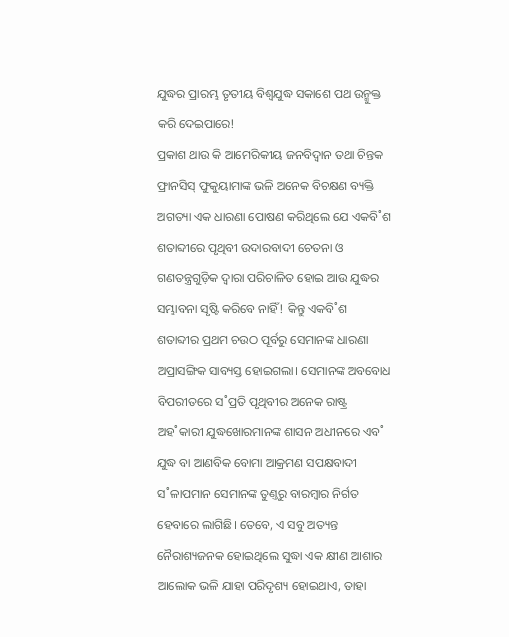ଯୁଦ୍ଧର ପ୍ରାରମ୍ଭ ତୃତୀୟ ବିଶ୍ବଯୁଦ୍ଧ ସକାଶେ ପଥ ଉନ୍ମୁକ୍ତ କରି ଦେଇପାରେ!
ପ୍ରକାଶ ଥାଉ କି ଆମେରିକୀୟ ଜନବିଦ୍ବାନ ତଥା ଚିନ୍ତକ ଫ୍ରାନସିସ୍‌ ଫୁକୁୟାମାଙ୍କ ଭଳି ଅନେକ ବିଚକ୍ଷଣ ବ୍ୟକ୍ତି ଅଗତ୍ୟା ଏକ ଧାରଣା ପୋଷଣ କରିଥିଲେ ଯେ ଏକବି˚ଶ ଶତାବ୍ଦୀରେ ପୃଥିବୀ ଉଦାରବାଦୀ ଚେତନା ଓ ଗଣତନ୍ତ୍ରଗୁଡ଼ିକ ଦ୍ବାରା ପରିଚାଳିତ ହୋଇ ଆଉ ଯୁଦ୍ଧର ସମ୍ଭାବନା ସୃଷ୍ଟି କରିବେ ନାହିଁ! କିନ୍ତୁ ଏକବି˚ଶ ଶତାବ୍ଦୀର ପ୍ରଥମ ଚଉଠ ପୂର୍ବରୁ ସେମାନଙ୍କ ଧାରଣା ଅପ୍ରାସଙ୍ଗିକ ସାବ୍ୟସ୍ତ ହୋଇଗଲା। ସେମାନଙ୍କ ଅବବୋଧ ବିପରୀତରେ ସ˚ପ୍ରତି ପୃଥିବୀର ଅନେକ ରାଷ୍ଟ୍ର ଅହ˚କାରୀ ଯୁଦ୍ଧଖୋରମାନଙ୍କ ଶାସନ ଅଧୀନରେ ଏବ˚ ଯୁଦ୍ଧ ବା ଆଣବିକ ବୋମା ଆକ୍ରମଣ ସପକ୍ଷବାଦୀ ସ˚ଳାପମାନ ସେମାନଙ୍କ ତୁଣ୍ତରୁ ବାରମ୍ବାର ନିର୍ଗତ ହେବାରେ ଲାଗିଛି। ତେବେ, ଏ ସବୁ ଅତ୍ୟନ୍ତ ନୈରାଶ୍ୟଜନକ ହୋଇଥିଲେ ସୁଦ୍ଧା ଏକ କ୍ଷୀଣ ଆଶାର ଆଲୋକ ଭଳି ଯାହା ପରିଦୃଶ୍ୟ ହୋଇଥାଏ, ତାହା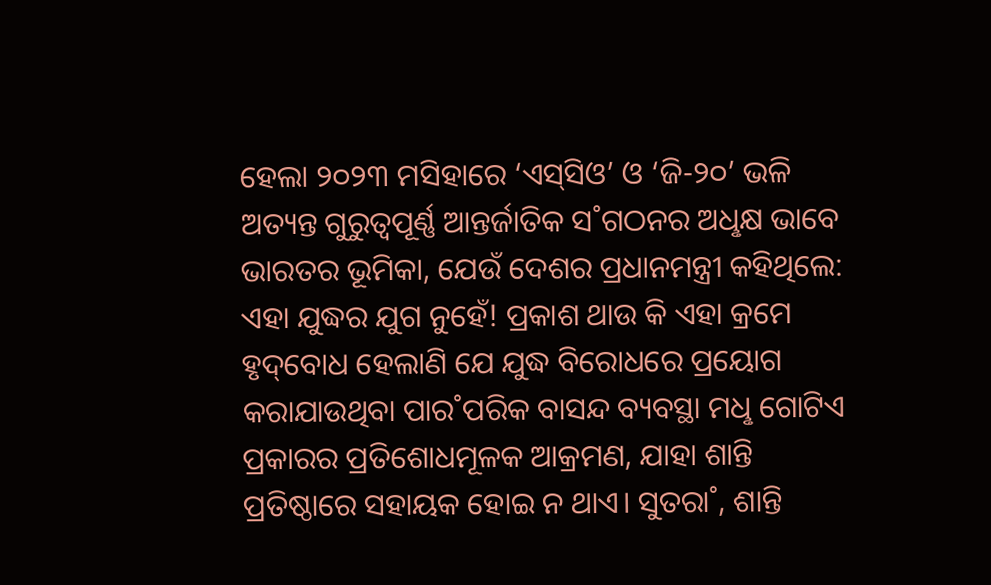ହେଲା ୨୦୨୩ ମସିହାରେ ‘ଏସ୍‌ସିଓ’ ଓ ‘ଜି-୨୦’ ଭଳି ଅତ୍ୟନ୍ତ ଗୁରୁତ୍ବପୂର୍ଣ୍ଣ ଆନ୍ତର୍ଜାତିକ ସ˚ଗଠନର ଅଧୢକ୍ଷ ଭାବେ ଭାରତର ଭୂମିକା, ଯେଉଁ ଦେଶର ପ୍ରଧାନମନ୍ତ୍ରୀ କହିଥିଲେ: ଏହା ଯୁଦ୍ଧର ଯୁଗ ନୁହେଁ! ପ୍ରକାଶ ଥାଉ କି ଏହା କ୍ରମେ ହୃଦ୍‌ବୋଧ ହେଲାଣି ଯେ ଯୁଦ୍ଧ ବିରୋଧରେ ପ୍ରୟୋଗ କରାଯାଉଥିବା ପାର˚ପରିକ ବାସନ୍ଦ ବ୍ୟବସ୍ଥା ମଧୢ ଗୋଟିଏ ପ୍ରକାରର ପ୍ରତିଶୋଧମୂଳକ ଆକ୍ରମଣ, ଯାହା ଶାନ୍ତି ପ୍ରତିଷ୍ଠାରେ ସହାୟକ ହୋଇ ନ ଥାଏ। ସୁତରା˚, ଶାନ୍ତି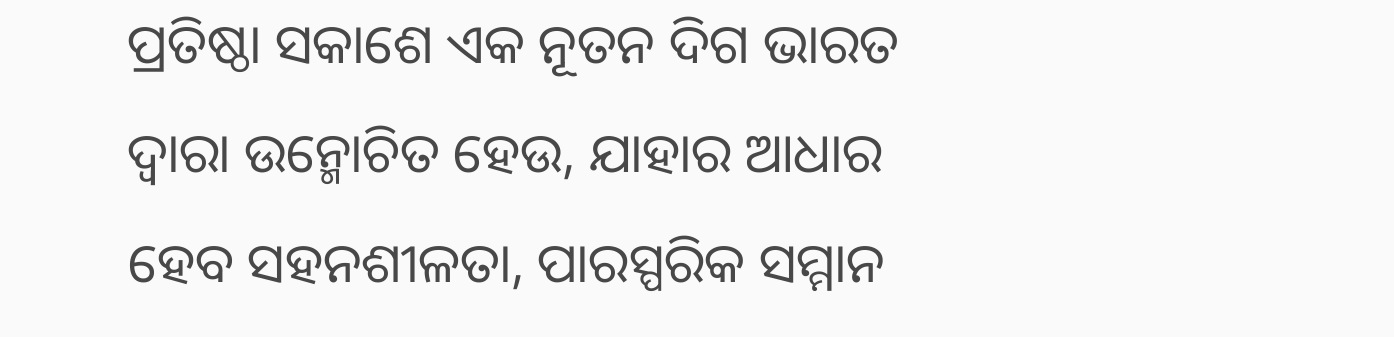ପ୍ରତିଷ୍ଠା ସକାଶେ ଏକ ନୂତନ ଦିଗ ଭାରତ ଦ୍ବାରା ଉନ୍ମୋଚିତ ହେଉ, ଯାହାର ଆଧାର ହେବ ସହନଶୀଳତା, ପାରସ୍ପରିକ ସମ୍ମାନ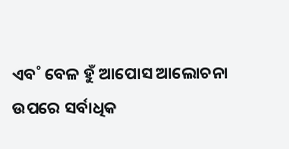ଏବ˚ ବେଳ ହୁଁ ଆପୋସ ଆଲୋଚନା ଉପରେ ସର୍ବାଧିକ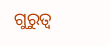ଗୁରୁତ୍ବ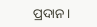ପ୍ରଦାନ।